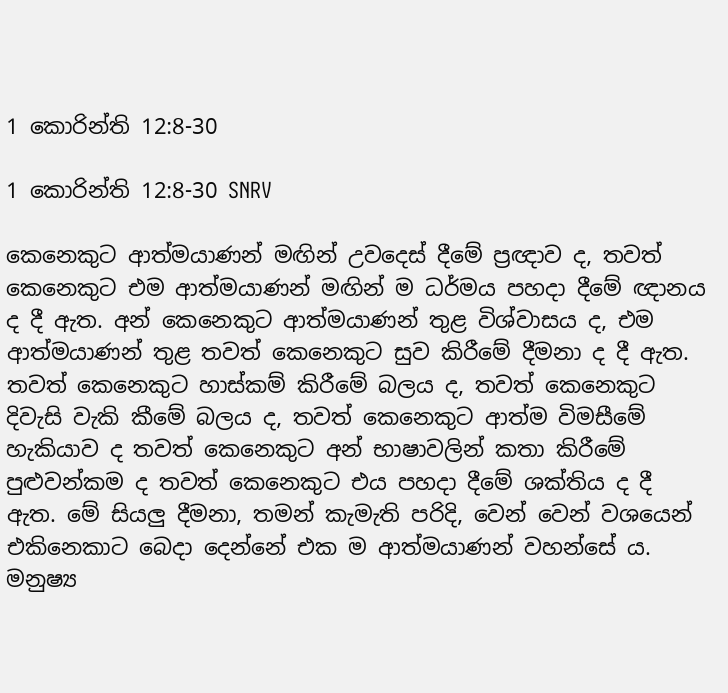1 කොරින්ති 12:8-30

1 කොරින්ති 12:8-30 SNRV

කෙනෙකුට ආත්මයාණන් මඟින් උවදෙස් දීමේ ප්‍රඥාව ද, තවත් කෙනෙකුට එම ආත්මයාණන් මඟින් ම ධර්මය පහදා දීමේ ඥානය ද දී ඇත. අන් කෙනෙකුට ආත්මයාණන් තුළ විශ්වාසය ද, එම ආත්මයාණන් තුළ තවත් කෙනෙකුට සුව කිරීමේ දීමනා ද දී ඇත. තවත් කෙනෙකුට හාස්කම් කිරීමේ බලය ද, තවත් කෙනෙකුට දිවැසි වැකි කීමේ බලය ද, තවත් කෙනෙකුට ආත්ම විමසීමේ හැකියාව ද තවත් කෙනෙකුට අන් භාෂාවලින් කතා කිරීමේ පුළුවන්කම ද තවත් කෙනෙකුට එය පහදා දීමේ ශක්තිය ද දී ඇත. මේ සියලු දීමනා, තමන් කැමැති පරිදි, වෙන් වෙන් වශයෙන් එකිනෙකාට බෙදා දෙන්නේ එක ම ආත්මයාණන් වහන්සේ ය. මනුෂ්‍ය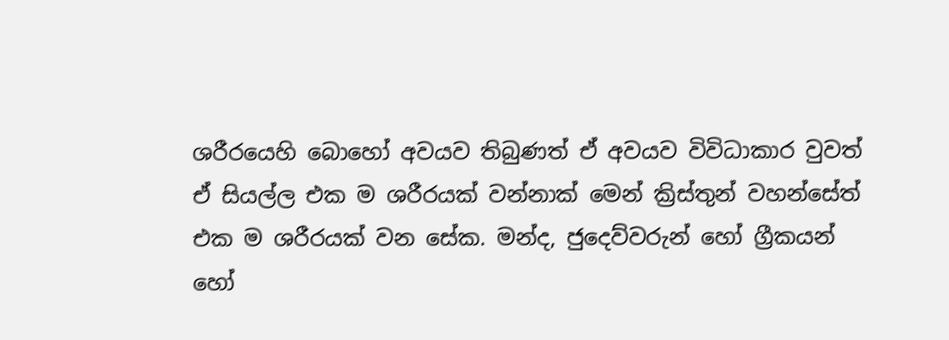ශරීරයෙහි බොහෝ අවයව තිබුණත් ඒ අවයව විවිධාකාර වුවත් ඒ සියල්ල එක ම ශරීරයක් වන්නාක් මෙන් ක්‍රිස්තුන් වහන්සේත් එක ම ශරීරයක් වන සේක. මන්ද, ජුදෙව්වරුන් හෝ ග්‍රීකයන් හෝ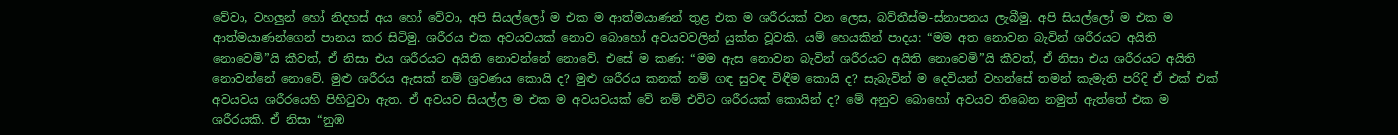වේවා, වහලුන් හෝ නිදහස් අය හෝ වේවා, අපි සියල්ලෝ ම එක ම ආත්මයාණන් තුළ එක ම ශරීරයක් වන ලෙස, බව්තීස්ම-ස්නාපනය ලැබීමු. අපි සියල්ලෝ ම එක ම ආත්මයාණන්ගෙන් පානය කර සිටිමු. ශරීරය එක අවයවයක් නොව බොහෝ අවයවවලින් යුක්ත වූවකි. යම් හෙයකින් පාදය: “මම අත නොවන බැවින් ශරීරයට අයිති නොවෙමි”යි කීවත්, ඒ නිසා එය ශරීරයට අයිති නොවන්නේ නොවේ. එසේ ම කණ: “මම ඇස නොවන බැවින් ශරීරයට අයිති නොවෙමි”යි කීවත්, ඒ නිසා එය ශරීරයට අයිති නොවන්නේ නොවේ. මුළු ශරීරය ඇසක් නම් ශ්‍රවණය කොයි ද? මුළු ශරීරය කනක් නම් ගඳ සුවඳ විඳීම කොයි ද? සැබැවින් ම දෙවියන් වහන්සේ තමන් කැමැති පරිදි ඒ එක් එක් අවයවය ශරීරයෙහි පිහිටුවා ඇත. ඒ අවයව සියල්ල ම එක ම අවයවයක් වේ නම් එවිට ශරීරයක් කොයින් ද? මේ අනුව බොහෝ අවයව තිබෙන නමුත් ඇත්තේ එක ම ශරීරයකි. ඒ නිසා “නුඹ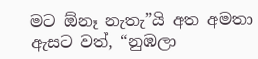මට ඕනෑ නැතැ”යි අත අමතා ඇසට වත්, “නුඹලා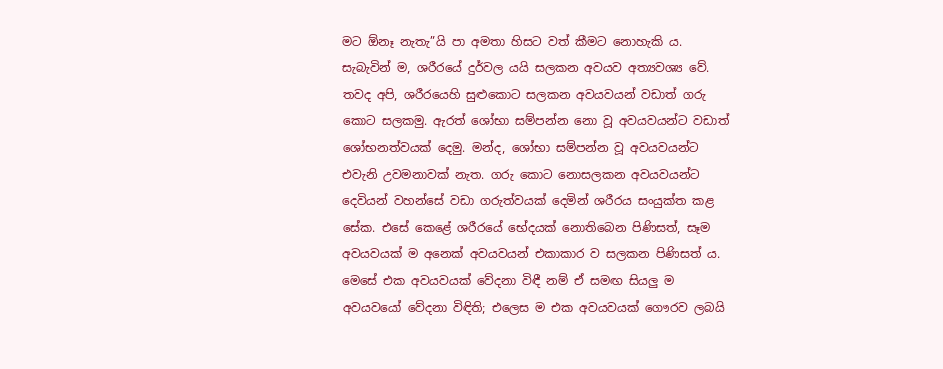මට ඕනෑ නැතැ”යි පා අමතා හිසට වත් කීමට නොහැකි ය. සැබැවින් ම, ශරීරයේ දුර්වල යයි සලකන අවයව අත්‍යවශ්‍ය වේ. තවද අපි, ශරීරයෙහි සුළුකොට සලකන අවයවයන් වඩාත් ගරු කොට සලකමු. ඇරත් ශෝභා සම්පන්න නො වූ අවයවයන්ට වඩාත් ශෝභනත්වයක් දෙමු. මන්ද, ශෝභා සම්පන්න වූ අවයවයන්ට එවැනි උවමනාවක් නැත. ගරු කොට නොසලකන අවයවයන්ට දෙවියන් වහන්සේ වඩා ගරුත්වයක් දෙමින් ශරීරය සංයුක්ත කළ සේක. එසේ කෙළේ ශරීරයේ භේදයක් නොතිබෙන පිණිසත්, සෑම අවයවයක් ම අනෙක් අවයවයන් එකාකාර ව සලකන පිණිසත් ය. මෙසේ එක අවයවයක් වේදනා විඳී නම් ඒ සමඟ සියලු ම අවයවයෝ වේදනා විඳිති; එලෙස ම එක අවයවයක් ගෞරව ලබයි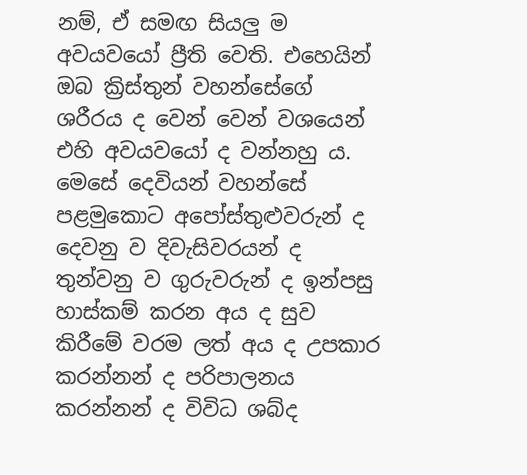නම්, ඒ සමඟ සියලු ම අවයවයෝ ප්‍රීති වෙති. එහෙයින් ඔබ ක්‍රිස්තුන් වහන්සේගේ ශරීරය ද වෙන් වෙන් වශයෙන් එහි අවයවයෝ ද වන්නහු ය. මෙසේ දෙවියන් වහන්සේ පළමුකොට අපෝස්තුළුවරුන් ද දෙවනු ව දිවැසිවරයන් ද තුන්වනු ව ගුරුවරුන් ද ඉන්පසු හාස්කම් කරන අය ද සුව කිරීමේ වරම ලත් අය ද උපකාර කරන්නන් ද පරිපාලනය කරන්නන් ද විවිධ ශබ්ද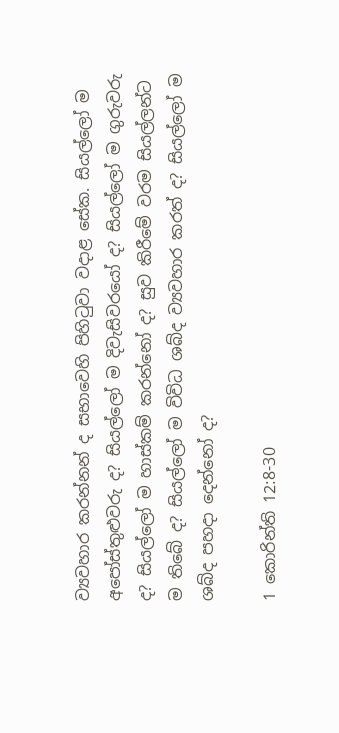ව්‍යවහාර කරන්නන් ද සභාවෙහි පිහිටුවා වදාළ සේක. සියල්ලෝ ම අපෝස්තුළුවරු ද? සියල්ලෝ ම දිවැසිවරයෝ ද? සියල්ලෝ ම ගුරුවරු ද? සියල්ලෝ ම හාස්කම් කරන්නෝ ද? සුව කිරීමේ වරම සියල්ලන්ට ම තිබේ ද? සියල්ලෝ ම විවිධ ශබ්ද ව්‍යවහාර කරත් ද? සියල්ලෝ ම ශබ්ද පහදා දෙන්නෝ ද?

1 කොරින්ති 12:8-30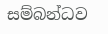සම්බන්ධව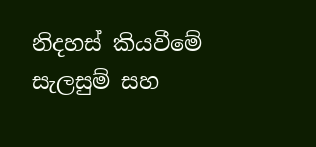නිදහස් කියවීමේ සැලසුම් සහ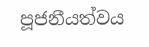පූජනීයත්වය